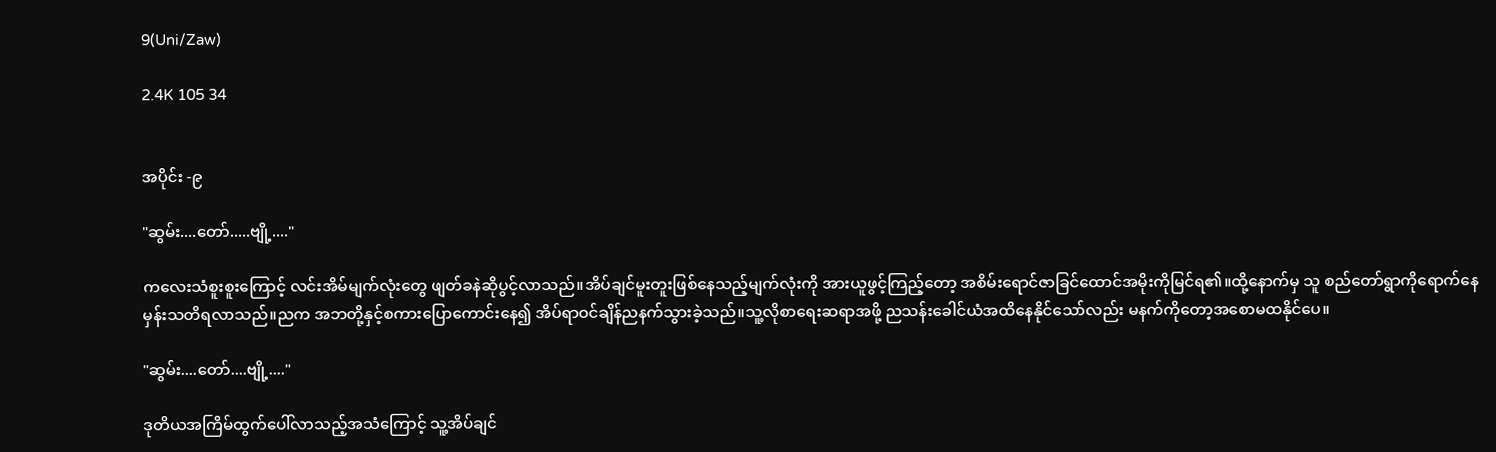9(Uni/Zaw)

2.4K 105 34


အပိုင်း -၉

"ဆွမ်း....တော်.....ဗျို့...."

ကလေးသံစူးစူးကြောင့် လင်းအိမ်မျက်လုံးတွေ ဖျတ်ခနဲဆိုပွင့်လာသည်။အိပ်ချင်မူးတူးဖြစ်နေသည့်မျက်လုံးကို အားယူဖွင့်ကြည့်တော့ အစိမ်းရောင်ဇာခြင်ထောင်အမိုးကိုမြင်ရ၏။ထို့နောက်မှ သူ စည်တော်ရွာကိုရောက်နေမှန်းသတိရလာသည်။ညက အဘတို့နှင့်စကားပြောကောင်းနေ၍ အိပ်ရာဝင်ချိန်ညနက်သွားခဲ့သည်။သူ့လိုစာရေးဆရာအဖို့ ညသန်းခေါင်ယံအထိနေနိုင်သော်လည်း မနက်ကိုတော့အစောမထနိုင်ပေ။

"ဆွမ်း....တော်....ဗျို့...."

ဒုတိယအကြိမ်ထွက်ပေါ်လာသည့်အသံကြောင့် သူ့အိပ်ချင်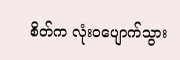စိတ်က လုံးဝပျောက်သွား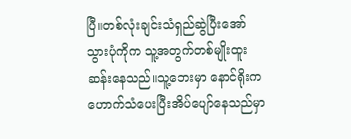ပြီ။တစ်လုံးချင်းသံရှည်ဆွဲပြီးအော်သွားပုံကိုက သူ့အတွက်တစ်မျိုးထူးဆန်းနေသည်။သူ့ဘေးမှာ နောင်ရိုးက ဟောက်သံပေးပြီးအိပ်ပျော်နေသည်မှာ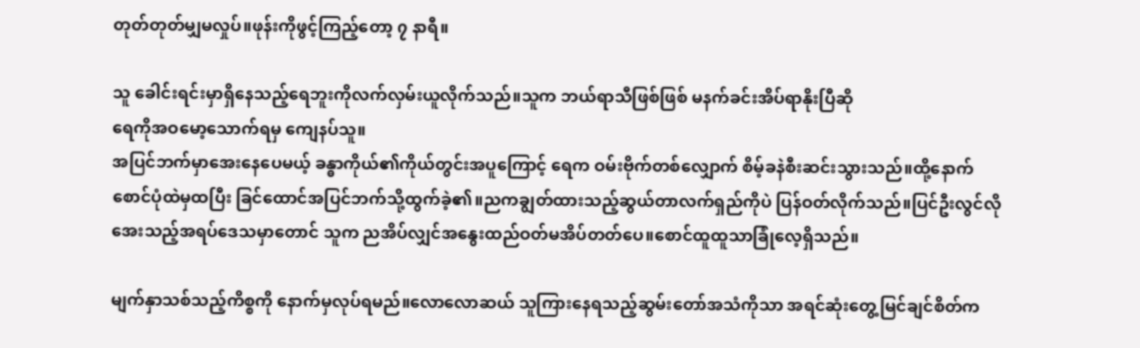တုတ်တုတ်မျှမလှုပ်။ဖုန်းကိုဖွင့်ကြည့်တော့ ၇ နာရီ။

သူ ခေါင်းရင်းမှာရှိနေသည့်ရေဘူးကိုလက်လှမ်းယူလိုက်သည်။သူက ဘယ်ရာသီဖြစ်ဖြစ် မနက်ခင်းအိပ်ရာနိုးပြီဆို
ရေကိုအဝမော့သောက်ရမှ ကျေနပ်သူ။
အပြင်ဘက်မှာအေးနေပေမယ့် ခန္ဓာကိုယ်၏ကိုယ်တွင်းအပူကြောင့် ရေက ဝမ်းဗိုက်တစ်လျှောက် စိမ့်ခနဲစီးဆင်းသွားသည်။ထို့နောက် စောင်ပုံထဲမှထပြီး ခြင်ထောင်အပြင်ဘက်သို့ထွက်ခဲ့၏။ညကချွတ်ထားသည့်ဆွယ်တာလက်ရှည်ကိုပဲ ပြန်ဝတ်လိုက်သည်။ပြင်ဦးလွင်လိုအေးသည့်အရပ်ဒေသမှာတောင် သူက ညအိပ်လျှင်အနွေးထည်ဝတ်မအိပ်တတ်ပေ။စောင်ထူထူသာခြုံလေ့ရှိသည်။

မျက်နှာသစ်သည့်ကိစ္စကို နောက်မှလုပ်ရမည်။လောလောဆယ် သူကြားနေရသည့်ဆွမ်းတော်အသံကိုသာ အရင်ဆုံးတွေ့မြင်ချင်စိတ်က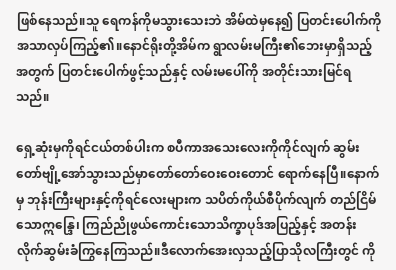ဖြစ်နေသည်။သူ ရေကန်ကိုမသွားသေးဘဲ အိမ်ထဲမှနေ၍ ပြတင်းပေါက်ကိုအသာလှပ်ကြည့်၏။နောင်ရိုးတို့အိမ်က ရွာလမ်းမကြီး၏ဘေးမှာရှိ‌သည့်အတွက် ပြတင်းပေါက်ဖွင့်သည်နှင့် လမ်းမပေါ်ကို အတိုင်းသားမြင်ရသည်။

ရှေ့ဆုံးမှကိုရင်ငယ်တစ်ပါးက စပီကာအသေးလေးကိုကိုင်လျက် ဆွမ်းတော်ဗျို့အော်သွားသည်မှာတော်တော်ဝေးဝေးတောင် ရောက်နေပြီ။နောက်မှ ဘုန်းကြီးများနှင့်ကိုရင်လေးများက သပိတ်ကိုယ်စီပိုက်လျက် တည်ငြိမ်သောဣန္ဒြေ၊ ကြည်ညိုဖွယ်ကောင်းသောသိက္ခာပုဒ်အပြည့်နှင့် အတန်းလိုက်ဆွမ်းခံကြွနေကြသည်။ဒီလောက်အေးလှသည့်ပြာသိုလကြီးတွင် ကို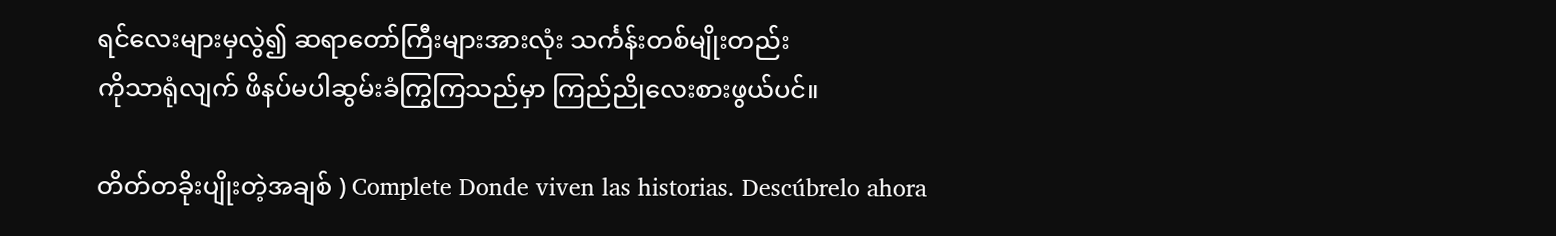ရင်လေးများမှလွဲ၍ ဆရာတော်ကြီးများအားလုံး သင်္ကန်းတစ်မျိုးတည်း
ကိုသာရုံလျက် ဖိနပ်မပါဆွမ်းခံကြွကြသည်မှာ ကြည်ညိုလေးစားဖွယ်ပင်။

တိတ်တခိုးပျိုးတဲ့အချစ် ) Complete Donde viven las historias. Descúbrelo ahora